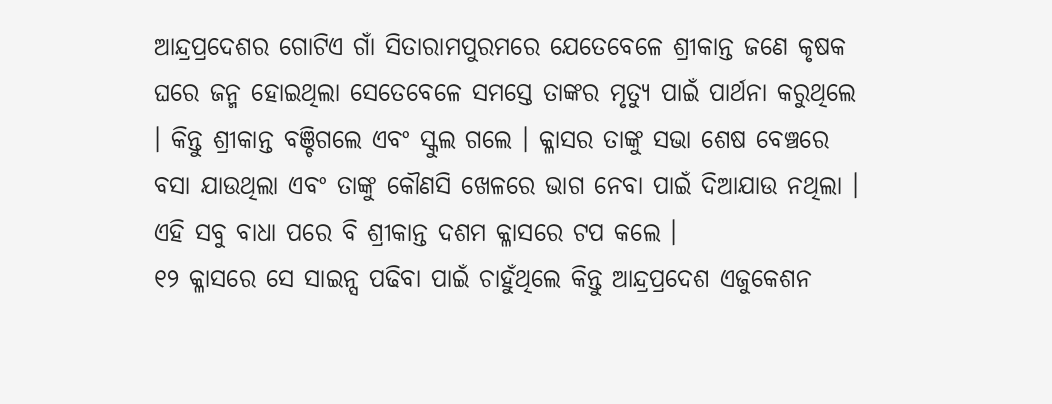ଆନ୍ଦ୍ରପ୍ରଦେଶର ଗୋଟିଏ ଗାଁ ସିତାରାମପୁରମରେ ଯେତେବେଳେ ଶ୍ରୀକାନ୍ତ ଜଣେ କୃଷକ ଘରେ ଜନ୍ମ ହୋଇଥିଲା ସେତେବେଳେ ସମସ୍ତେ ତାଙ୍କର ମୃତ୍ୟୁ ପାଇଁ ପାର୍ଥନା କରୁଥିଲେ । କିନ୍ତୁ ଶ୍ରୀକାନ୍ତ ବଞ୍ଚିଗଲେ ଏବଂ ସ୍କୁଲ ଗଲେ । କ୍ଳାସର ତାଙ୍କୁ ସଭା ଶେଷ ବେଞ୍ଚରେ ବସା ଯାଉଥିଲା ଏବଂ ତାଙ୍କୁ କୌଣସି ଖେଳରେ ଭାଗ ନେବା ପାଇଁ ଦିଆଯାଉ ନଥିଲା । ଏହି ସବୁ ବାଧା ପରେ ବି ଶ୍ରୀକାନ୍ତ ଦଶମ କ୍ଳାସରେ ଟପ କଲେ ।
୧୨ କ୍ଳାସରେ ସେ ସାଇନ୍ସ ପଢିବା ପାଇଁ ଚାହୁଁଥିଲେ କିନ୍ତୁ ଆନ୍ଦ୍ରପ୍ରଦେଶ ଏଜୁକେଶନ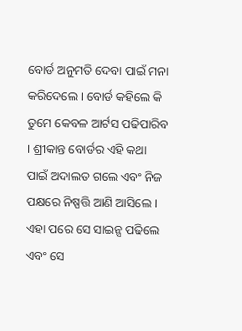ବୋର୍ଡ ଅନୁମତି ଦେବା ପାଇଁ ମନା କରିଦେଲେ । ବୋର୍ଡ କହିଲେ କି ତୁମେ କେବଳ ଆର୍ଟସ ପଢିପାରିବ । ଶ୍ରୀକାନ୍ତ ବୋର୍ଡର ଏହି କଥା ପାଇଁ ଅଦାଲତ ଗଲେ ଏବଂ ନିଜ ପକ୍ଷରେ ନିଷ୍ପତ୍ତି ଆଣି ଆସିଲେ । ଏହା ପରେ ସେ ସାଇନ୍ସ ପଢିଲେ ଏବଂ ସେ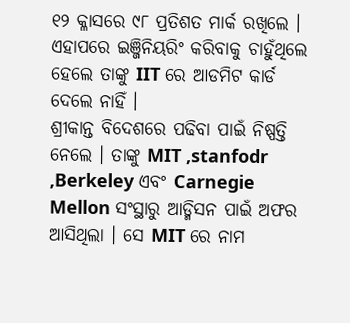୧୨ କ୍ଳାସରେ ୯୮ ପ୍ରତିଶତ ମାର୍କ ରଖିଲେ । ଏହାପରେ ଇଞ୍ଜିନିୟରିଂ କରିବାକୁ ଚାହୁଁଥିଲେ ହେଲେ ତାଙ୍କୁ IIT ରେ ଆଡମିଟ କାର୍ଡ ଦେଲେ ନାହିଁ ।
ଶ୍ରୀକାନ୍ତ ବିଦେଶରେ ପଢିବା ପାଇଁ ନିଷ୍ପତ୍ତି ନେଲେ । ତାଙ୍କୁ MIT ,stanfodr ,Berkeley ଏବଂ Carnegie Mellon ସଂସ୍ଥାରୁ ଆଡ୍ମିସନ ପାଇଁ ଅଫର ଆସିଥିଲା । ସେ MIT ରେ ନାମ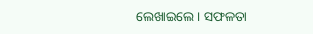ଲେଖାଇଲେ । ସଫଳତା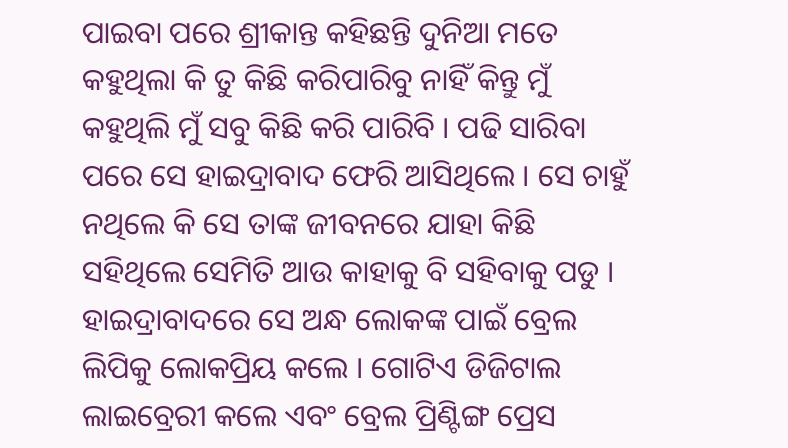ପାଇବା ପରେ ଶ୍ରୀକାନ୍ତ କହିଛନ୍ତି ଦୁନିଆ ମତେ କହୁଥିଲା କି ତୁ କିଛି କରିପାରିବୁ ନାହିଁ କିନ୍ତୁ ମୁଁ କହୁଥିଲି ମୁଁ ସବୁ କିଛି କରି ପାରିବି । ପଢି ସାରିବା ପରେ ସେ ହାଇଦ୍ରାବାଦ ଫେରି ଆସିଥିଲେ । ସେ ଚାହୁଁ ନଥିଲେ କି ସେ ତାଙ୍କ ଜୀବନରେ ଯାହା କିଛି ସହିଥିଲେ ସେମିତି ଆଉ କାହାକୁ ବି ସହିବାକୁ ପଡୁ ।
ହାଇଦ୍ରାବାଦରେ ସେ ଅନ୍ଧ ଲୋକଙ୍କ ପାଇଁ ବ୍ରେଲ ଲିପିକୁ ଲୋକପ୍ରିୟ କଲେ । ଗୋଟିଏ ଡିଜିଟାଲ ଲାଇବ୍ରେରୀ କଲେ ଏବଂ ବ୍ରେଲ ପ୍ରିଣ୍ଟିଙ୍ଗ ପ୍ରେସ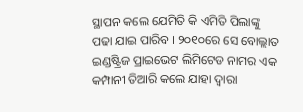ସ୍ଥାପନ କଲେ ଯେମିତି କି ଏମିତି ପିଲାଙ୍କୁ ପଢା ଯାଇ ପାରିବ । ୨୦୧୦ରେ ସେ ବୋଲ୍ଲାତ ଇଣ୍ଡଷ୍ଟ୍ରିଜ ପ୍ରାଇଭେଟ ଲିମିଟେଡ ନାମର ଏକ କମ୍ପାନୀ ତିଆରି କଲେ ଯାହା ଦ୍ଵାରା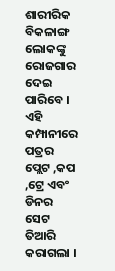ଶାରୀରିକ ବିକଳାଙ୍ଗ ଲୋକଙ୍କୁ ରୋଜଗାର ଦେଇ ପାରିବେ । ଏହି କମ୍ପାନୀରେ ପତ୍ରର ପ୍ଲେଟ ,କପ ,ଟ୍ରେ ଏବଂ ଡିନର ସେଟ ତିଆରି କରାଗଲା ।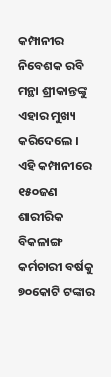କମ୍ପାନୀର ନିବେଶକ ରବି ମନ୍ଥା ଶ୍ରୀକାନ୍ତଙ୍କୁ ଏହାର ମୁଖ୍ୟ କରିଦେଲେ । ଏହି କମ୍ପାନୀରେ ୧୫୦ଜଣ ଶାରୀରିକ ବିକଳାଙ୍ଗ କର୍ମଚାରୀ ବର୍ଷକୁ ୭୦କୋଟି ଟଙ୍କାର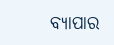ବ୍ୟାପାର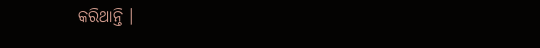କରିଥାନ୍ତି ।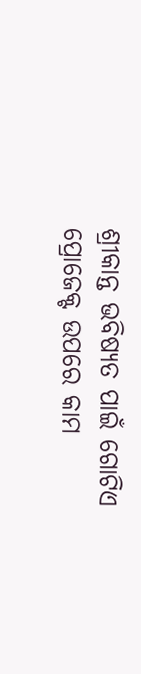ଶ୍ରୀକାନ୍ତ ଭବିଷ୍ୟତ ପାଇଁ ଗୋଟିଏ ପ୍ରୋଜେକ୍ଟ ଉପରେ କାମ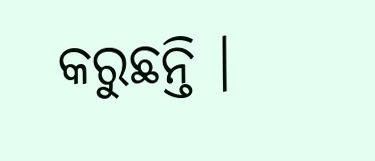କରୁଛନ୍ତି ।